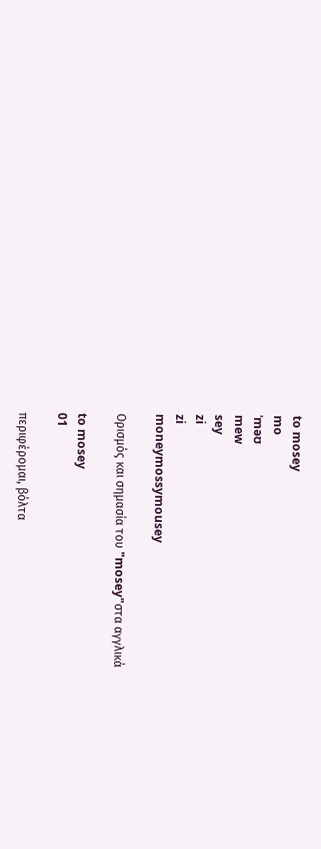to mosey
mo
ˈməʊ
mew
sey
zi
zi
moneymossymousey

Ορισμός και σημασία του "mosey"στα αγγλικά

to mosey
01

περιφέρομαι, βόλτα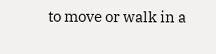to move or walk in a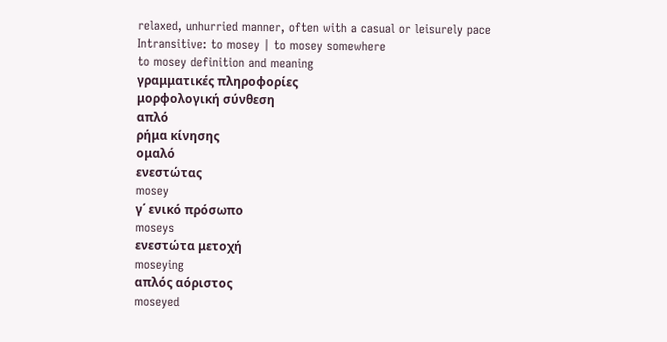relaxed, unhurried manner, often with a casual or leisurely pace
Intransitive: to mosey | to mosey somewhere
to mosey definition and meaning
γραμματικές πληροφορίες
μορφολογική σύνθεση
απλό
ρήμα κίνησης
ομαλό
ενεστώτας
mosey
γ΄ ενικό πρόσωπο
moseys
ενεστώτα μετοχή
moseying
απλός αόριστος
moseyed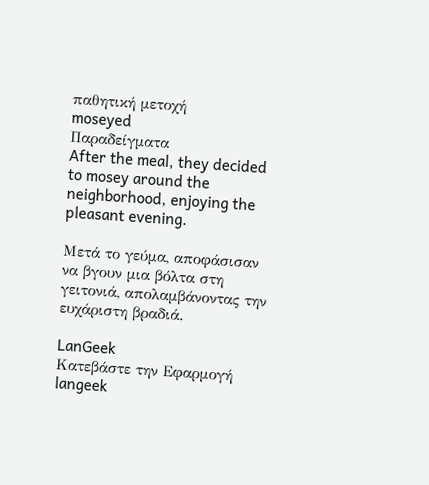παθητική μετοχή
moseyed
Παραδείγματα
After the meal, they decided to mosey around the neighborhood, enjoying the pleasant evening.

Μετά το γεύμα, αποφάσισαν να βγουν μια βόλτα στη γειτονιά, απολαμβάνοντας την ευχάριστη βραδιά.

LanGeek
Κατεβάστε την Εφαρμογή
langeek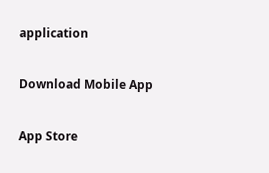application

Download Mobile App

App Store